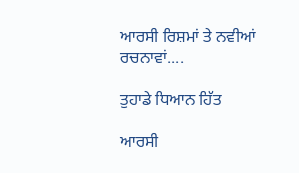ਆਰਸੀ ਰਿਸ਼ਮਾਂ ਤੇ ਨਵੀਆਂ ਰਚਨਾਵਾਂ....

ਤੁਹਾਡੇ ਧਿਆਨ ਹਿੱਤ

ਆਰਸੀ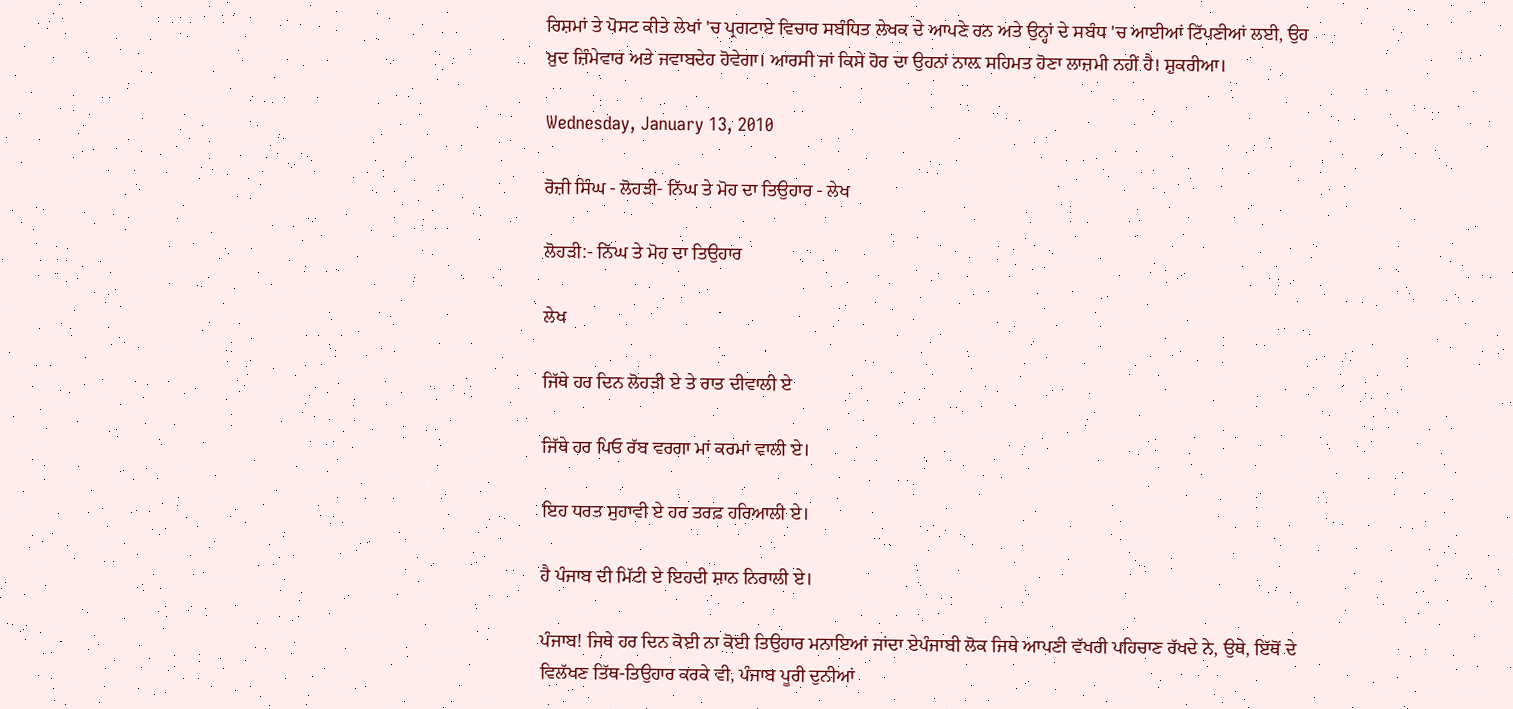ਰਿਸ਼ਮਾਂ ਤੇ ਪੋਸਟ ਕੀਤੇ ਲੇਖਾਂ 'ਚ ਪ੍ਰਗਟਾਏ ਵਿਚਾਰ ਸਬੰਧਿਤ ਲੇਖਕ ਦੇ ਆਪਣੇ ਹਨ ਅਤੇ ਉਨ੍ਹਾਂ ਦੇ ਸਬੰਧ 'ਚ ਆਈਆਂ ਟਿੱਪਣੀਆਂ ਲਈ, ਉਹ ਖ਼ੁਦ ਜ਼ਿੰਮੇਵਾਰ ਅਤੇ ਜਵਾਬਦੇਹ ਹੋਵੇਗਾ। ਆਰਸੀ ਜਾਂ ਕਿਸੇ ਹੋਰ ਦਾ ਉਹਨਾਂ ਨਾਲ਼ ਸਹਿਮਤ ਹੋਣਾ ਲਾਜ਼ਮੀ ਨਹੀਂ ਹੈ। ਸ਼ੁਕਰੀਆ।

Wednesday, January 13, 2010

ਰੋਜ਼ੀ ਸਿੰਘ - ਲੋਹੜੀ- ਨਿੱਘ ਤੇ ਮੋਹ ਦਾ ਤਿਉਹਾਰ - ਲੇਖ

ਲੋਹੜੀ:- ਨਿੱਘ ਤੇ ਮੋਹ ਦਾ ਤਿਉਹਾਰ

ਲੇਖ

ਜਿੱਥੇ ਹਰ ਦਿਨ ਲੋਹੜੀ ਏ ਤੇ ਰਾਤ ਦੀਵਾਲੀ ਏ

ਜਿੱਥੇ ਹਰ ਪਿਓ ਰੱਬ ਵਰਗਾ ਮਾਂ ਕਰਮਾਂ ਵਾਲੀ ਏ।

ਇਹ ਧਰਤ ਸੁਹਾਵੀ ਏ ਹਰ ਤਰਫ਼ ਹਰਿਆਲੀ ਏ।

ਹੈ ਪੰਜਾਬ ਦੀ ਮਿੱਟੀ ਏ ਇਹਦੀ ਸ਼ਾਨ ਨਿਰਾਲੀ ਏ।

ਪੰਜਾਬ! ਜਿਥੇ ਹਰ ਦਿਨ ਕੋਈ ਨਾ ਕੋਈ ਤਿਉਹਾਰ ਮਨਾਇਆਂ ਜਾਂਦਾ ਏਪੰਜਾਬੀ ਲੋਕ ਜਿਥੇ ਆਪਣੀ ਵੱਖਰੀ ਪਹਿਚਾਣ ਰੱਖਦੇ ਨੇ, ਉਥੇ, ਇੱਥੋਂ ਦੇ ਵਿਲੱਖਣ ਤਿੱਥ-ਤਿਉਹਾਰ ਕਰਕੇ ਵੀ, ਪੰਜਾਬ ਪੂਰੀ ਦੁਨੀਆਂ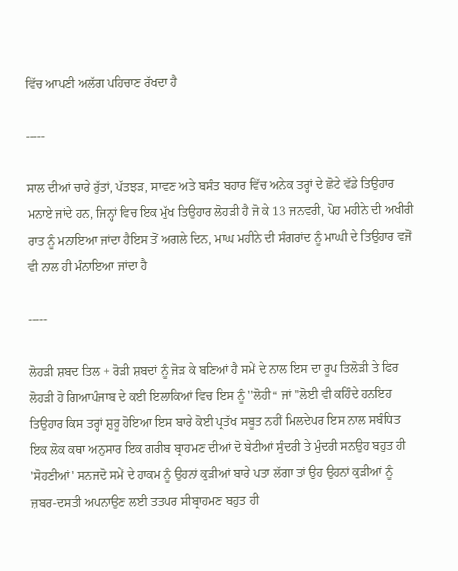ਵਿੱਚ ਆਪਣੀ ਅਲੱਗ ਪਹਿਚਾਣ ਰੱਖਦਾ ਹੈ

-----

ਸਾਲ ਦੀਆਂ ਚਾਰੇ ਰੁੱਤਾਂ, ਪੱਤਝੜ, ਸਾਵਣ ਅਤੇ ਬਸੰਤ ਬਹਾਰ ਵਿੱਚ ਅਨੇਕ ਤਰ੍ਹਾਂ ਦੇ ਛੋਟੇ ਵੱਡੇ ਤਿਉਹਾਰ ਮਨਾਏ ਜਾਂਦੇ ਹਨ, ਜਿਨ੍ਹਾਂ ਵਿਚ ਇਕ ਮੁੱਖ ਤਿਉਹਾਰ ਲੋਹੜੀ ਹੈ ਜੋ ਕੇ 13 ਜਨਵਰੀ, ਪੋਹ ਮਹੀਨੇ ਦੀ ਅਖੀਰੀ ਰਾਤ ਨੂੰ ਮਨਾਇਆ ਜਾਂਦਾ ਹੈਇਸ ਤੋਂ ਅਗਲੇ ਦਿਨ, ਮਾਘ ਮਹੀਨੇ ਦੀ ਸੰਗਰਾਂਦ ਨੂੰ ਮਾਘੀ ਦੇ ਤਿਉਹਾਰ ਵਜੋਂ ਵੀ ਨਾਲ ਹੀ ਮੰਨਾਇਆ ਜਾਂਦਾ ਹੈ

-----

ਲੋਹੜੀ ਸ਼ਬਦ ਤਿਲ + ਰੋੜੀ ਸ਼ਬਦਾਂ ਨੂੰ ਜੋੜ ਕੇ ਬਣਿਆਂ ਹੈ ਸਮੇਂ ਦੇ ਨਾਲ ਇਸ ਦਾ ਰੂਪ ਤਿਲੋੜੀ ਤੇ ਫਿਰ ਲੋਹੜੀ ਹੋ ਗਿਆਪੰਜਾਬ ਦੇ ਕਈ ਇਲਾਕਿਆਂ ਵਿਚ ਇਸ ਨੂੰ ''ਲੋਹੀ‘‘ ਜਾਂ ''ਲੋਈ ਵੀ ਕਹਿੰਦੇ ਹਨਇਹ ਤਿਉਹਾਰ ਕਿਸ ਤਰ੍ਹਾਂ ਸ਼ੁਰੂ ਹੋਇਆ ਇਸ ਬਾਰੇ ਕੋਈ ਪ੍ਰਤੱਖ ਸਬੂਤ ਨਹੀਂ ਮਿਲਦੇਪਰ ਇਸ ਨਾਲ ਸਬੰਧਿਤ ਇਕ ਲੋਕ ਕਥਾ ਅਨੁਸਾਰ ਇਕ ਗਰੀਬ ਬ੍ਰਾਹਮਣ ਦੀਆਂ ਦੋ ਬੇਟੀਆਂ ਸੁੰਦਰੀ ਤੇ ਮੁੰਦਰੀ ਸਨਉਹ ਬਹੁਤ ਹੀ 'ਸੋਹਣੀਆਂ' ਸਨਜਦੋ ਸਮੇਂ ਦੇ ਹਾਕਮ ਨੂੰ ਉਹਨਾਂ ਕੁੜੀਆਂ ਬਾਰੇ ਪਤਾ ਲੱਗਾ ਤਾਂ ਉਹ ਉਹਨਾਂ ਕੁੜੀਆਂ ਨੂੰ ਜ਼ਬਰ-ਦਸਤੀ ਅਪਨਾਉਣ ਲਈ ਤਤਪਰ ਸੀਬ੍ਰਾਹਮਣ ਬਹੁਤ ਹੀ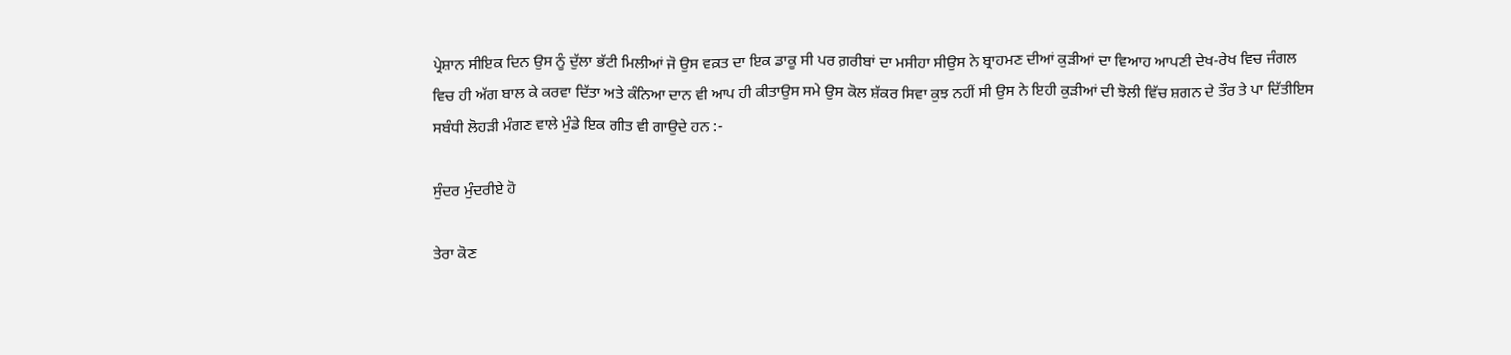ਪ੍ਰੇਸ਼ਾਨ ਸੀਇਕ ਦਿਨ ਉਸ ਨੂੰ ਦੁੱਲਾ ਭੱਟੀ ਮਿਲੀਆਂ ਜੋ ਉਸ ਵਕ਼ਤ ਦਾ ਇਕ ਡਾਕੂ ਸੀ ਪਰ ਗ਼ਰੀਬਾਂ ਦਾ ਮਸੀਹਾ ਸੀਉਸ ਨੇ ਬ੍ਰਾਹਮਣ ਦੀਆਂ ਕੁੜੀਆਂ ਦਾ ਵਿਆਹ ਆਪਣੀ ਦੇਖ-ਰੇਖ ਵਿਚ ਜੰਗਲ ਵਿਚ ਹੀ ਅੱਗ ਬਾਲ ਕੇ ਕਰਵਾ ਦਿੱਤਾ ਅਤੇ ਕੰਨਿਆ ਦਾਨ ਵੀ ਆਪ ਹੀ ਕੀਤਾਉਸ ਸਮੇ ਉਸ ਕੋਲ ਸ਼ੱਕਰ ਸਿਵਾ ਕੁਝ ਨਹੀਂ ਸੀ ਉਸ ਨੇ ਇਹੀ ਕੁੜੀਆਂ ਦੀ ਝੋਲੀ ਵਿੱਚ ਸ਼ਗਨ ਦੇ ਤੌਰ ਤੇ ਪਾ ਦਿੱਤੀਇਸ ਸਬੰਧੀ ਲੋਹੜੀ ਮੰਗਣ ਵਾਲੇ ਮੁੰਡੇ ਇਕ ਗੀਤ ਵੀ ਗਾਉਦੇ ਹਨ :-

ਸੁੰਦਰ ਮੁੰਦਰੀਏ ਹੋ

ਤੇਰਾ ਕੋਣ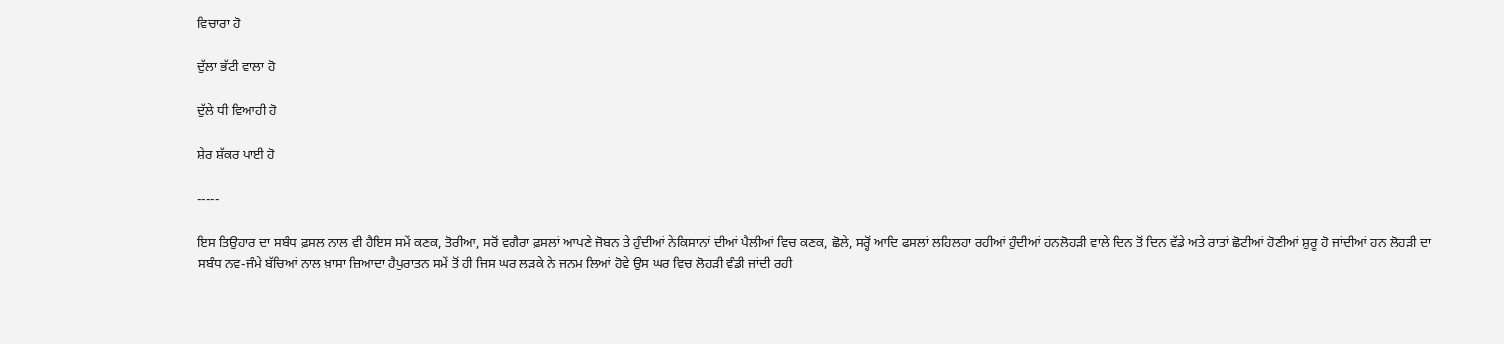ਵਿਚਾਰਾ ਹੋ

ਦੁੱਲਾ ਭੱਟੀ ਵਾਲਾ ਹੋ

ਦੁੱਲੇ ਧੀ ਵਿਆਹੀ ਹੋ

ਸ਼ੇਰ ਸ਼ੱਕਰ ਪਾਈ ਹੋ

-----

ਇਸ ਤਿਉਹਾਰ ਦਾ ਸਬੰਧ ਫ਼ਸਲ ਨਾਲ ਵੀ ਹੈਇਸ ਸਮੇਂ ਕਣਕ, ਤੋਰੀਆ, ਸਰੋਂ ਵਗੈਰਾ ਫ਼ਸਲਾਂ ਆਪਣੇ ਜੋਬਨ ਤੇ ਹੁੰਦੀਆਂ ਨੇਕਿਸਾਨਾਂ ਦੀਆਂ ਪੈਲੀਆਂ ਵਿਚ ਕਣਕ, ਛੋਲੇ, ਸਰ੍ਹੋਂ ਆਦਿ ਫਸਲਾਂ ਲਹਿਲਹਾ ਰਹੀਆਂ ਹੁੰਦੀਆਂ ਹਨਲੋਹੜੀ ਵਾਲੇ ਦਿਨ ਤੋਂ ਦਿਨ ਵੱਡੇ ਅਤੇ ਰਾਤਾਂ ਛੋਟੀਆਂ ਹੋਣੀਆਂ ਸ਼ੁਰੂ ਹੋ ਜਾਂਦੀਆਂ ਹਨ ਲੋਹੜੀ ਦਾ ਸਬੰਧ ਨਵ-ਜੰਮੇ ਬੱਚਿਆਂ ਨਾਲ ਖ਼ਾਸਾ ਜ਼ਿਆਦਾ ਹੈਪੁਰਾਤਨ ਸਮੇਂ ਤੋਂ ਹੀ ਜਿਸ ਘਰ ਲੜਕੇ ਨੇ ਜਨਮ ਲਿਆਂ ਹੋਵੇ ਉਸ ਘਰ ਵਿਚ ਲੋਹੜੀ ਵੰਡੀ ਜਾਂਦੀ ਰਹੀ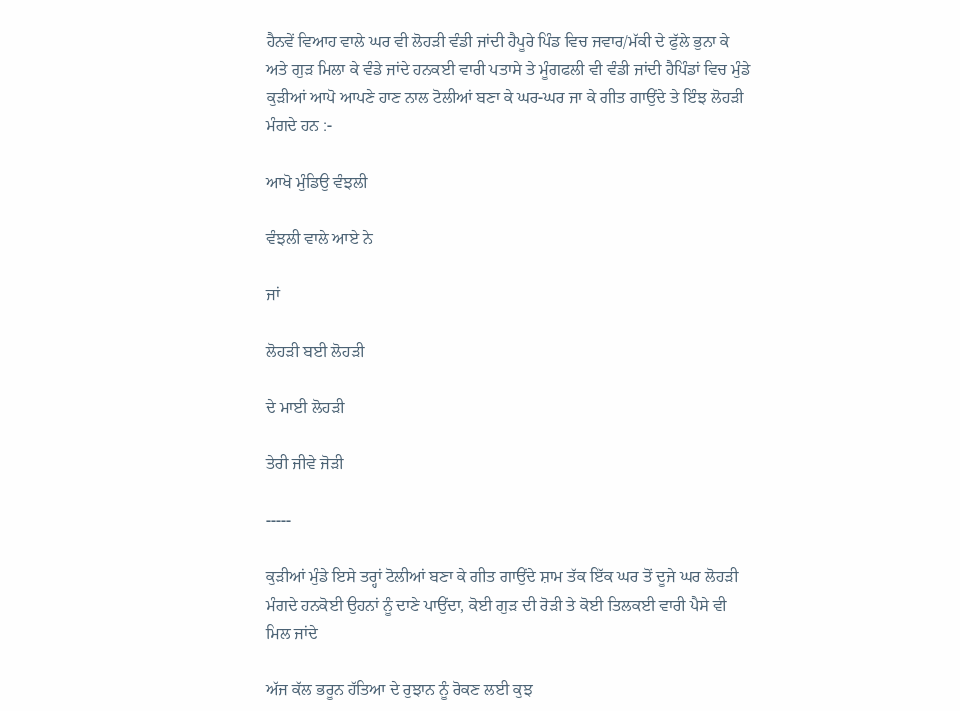ਹੈਨਵੇਂ ਵਿਆਹ ਵਾਲੇ ਘਰ ਵੀ ਲੋਹੜੀ ਵੰਡੀ ਜਾਂਦੀ ਹੈਪੂਰੇ ਪਿੰਡ ਵਿਚ ਜਵਾਰ/ਮੱਕੀ ਦੇ ਫੁੱਲੇ ਭੁਨਾ ਕੇ ਅਤੇ ਗੁੜ ਮਿਲਾ ਕੇ ਵੰਡੇ ਜਾਂਦੇ ਹਨਕਈ ਵਾਰੀ ਪਤਾਸੇ ਤੇ ਮੂੰਗਫਲੀ ਵੀ ਵੰਡੀ ਜਾਂਦੀ ਹੈਪਿੰਡਾਂ ਵਿਚ ਮੁੰਡੇ ਕੁੜੀਆਂ ਆਪੋ ਆਪਣੇ ਹਾਣ ਨਾਲ ਟੋਲੀਆਂ ਬਣਾ ਕੇ ਘਰ-ਘਰ ਜਾ ਕੇ ਗੀਤ ਗਾਉਂਦੇ ਤੇ ਇੰਝ ਲੋਹੜੀ ਮੰਗਦੇ ਹਨ :-

ਆਖੋ ਮੁੰਡਿਉ ਵੰਝਲੀ

ਵੰਝਲੀ ਵਾਲੇ ਆਏ ਨੇ

ਜਾਂ

ਲੋਹੜੀ ਬਈ ਲੋਹੜੀ

ਦੇ ਮਾਈ ਲੋਹੜੀ

ਤੇਰੀ ਜੀਵੇ ਜੋੜੀ

-----

ਕੁੜੀਆਂ ਮੁੰਡੇ ਇਸੇ ਤਰ੍ਹਾਂ ਟੋਲੀਆਂ ਬਣਾ ਕੇ ਗੀਤ ਗਾਉਂਦੇ ਸ਼ਾਮ ਤੱਕ ਇੱਕ ਘਰ ਤੋਂ ਦੂਜੇ ਘਰ ਲੋਹੜੀ ਮੰਗਦੇ ਹਨਕੋਈ ਉਹਨਾਂ ਨੂੰ ਦਾਣੇ ਪਾਉਂਦਾ, ਕੋਈ ਗੁੜ ਦੀ ਰੋੜੀ ਤੇ ਕੋਈ ਤਿਲਕਈ ਵਾਰੀ ਪੈਸੇ ਵੀ ਮਿਲ ਜਾਂਦੇ

ਅੱਜ ਕੱਲ ਭਰੂਨ ਹੱਤਿਆ ਦੇ ਰੁਝਾਨ ਨੂੰ ਰੋਕਣ ਲਈ ਕੁਝ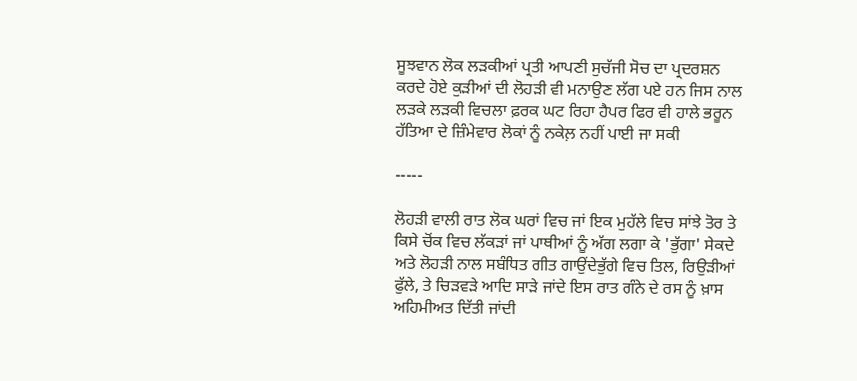ਸੂਝਵਾਨ ਲੋਕ ਲੜਕੀਆਂ ਪ੍ਰਤੀ ਆਪਣੀ ਸੁਚੱਜੀ ਸੋਚ ਦਾ ਪ੍ਰਦਰਸ਼ਨ ਕਰਦੇ ਹੋਏ ਕੁੜੀਆਂ ਦੀ ਲੋਹੜੀ ਵੀ ਮਨਾਉਣ ਲੱਗ ਪਏ ਹਨ ਜਿਸ ਨਾਲ ਲੜਕੇ ਲੜਕੀ ਵਿਚਲਾ ਫ਼ਰਕ ਘਟ ਰਿਹਾ ਹੈਪਰ ਫਿਰ ਵੀ ਹਾਲੇ ਭਰੂਨ ਹੱਤਿਆ ਦੇ ਜ਼ਿੰਮੇਵਾਰ ਲੋਕਾਂ ਨੂੰ ਨਕੇਲ਼ ਨਹੀਂ ਪਾਈ ਜਾ ਸਕੀ

-----

ਲੋਹੜੀ ਵਾਲੀ ਰਾਤ ਲੋਕ ਘਰਾਂ ਵਿਚ ਜਾਂ ਇਕ ਮੁਹੱਲੇ ਵਿਚ ਸਾਂਝੇ ਤੋਰ ਤੇ ਕਿਸੇ ਚੋਂਕ ਵਿਚ ਲੱਕੜਾਂ ਜਾਂ ਪਾਥੀਆਂ ਨੂੰ ਅੱਗ ਲਗਾ ਕੇ 'ਭੁੱਗਾ' ਸੇਕਦੇ ਅਤੇ ਲੋਹੜੀ ਨਾਲ ਸਬੰਧਿਤ ਗੀਤ ਗਾਉਂਦੇਭੁੱਗੇ ਵਿਚ ਤਿਲ, ਰਿਉੜੀਆਂ ਫੁੱਲੇ, ਤੇ ਚਿੜਵੜੇ ਆਦਿ ਸਾੜੇ ਜਾਂਦੇ ਇਸ ਰਾਤ ਗੰਨੇ ਦੇ ਰਸ ਨੂੰ ਖ਼ਾਸ ਅਹਿਮੀਅਤ ਦਿੱਤੀ ਜਾਂਦੀ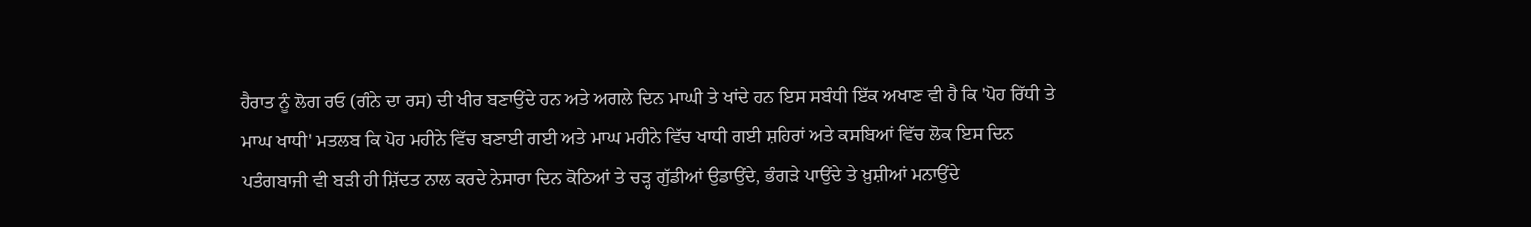ਹੈਰਾਤ ਨੂੰ ਲੋਗ ਰਓ (ਗੰਨੇ ਦਾ ਰਸ) ਦੀ ਖੀਰ ਬਣਾਉਂਦੇ ਹਨ ਅਤੇ ਅਗਲੇ ਦਿਨ ਮਾਘੀ ਤੇ ਖਾਂਦੇ ਹਨ ਇਸ ਸਬੰਧੀ ਇੱਕ ਅਖਾਣ ਵੀ ਹੈ ਕਿ 'ਪੋਹ ਰਿੱਧੀ ਤੇ ਮਾਘ ਖਾਧੀ' ਮਤਲਬ ਕਿ ਪੋਹ ਮਹੀਨੇ ਵਿੱਚ ਬਣਾਈ ਗਈ ਅਤੇ ਮਾਘ ਮਹੀਨੇ ਵਿੱਚ ਖਾਧੀ ਗਈ ਸ਼ਹਿਰਾਂ ਅਤੇ ਕਸਬਿਆਂ ਵਿੱਚ ਲੋਕ ਇਸ ਦਿਨ ਪਤੰਗਬਾਜੀ ਵੀ ਬੜੀ ਹੀ ਸ਼ਿੱਦਤ ਨਾਲ ਕਰਦੇ ਨੇਸਾਰਾ ਦਿਨ ਕੋਠਿਆਂ ਤੇ ਚੜ੍ਹ ਗੁੱਡੀਆਂ ਉਡਾਉਂਦੇ, ਭੰਗੜੇ ਪਾਉਂਦੇ ਤੇ ਖ਼ੁਸ਼ੀਆਂ ਮਨਾਉਂਦੇ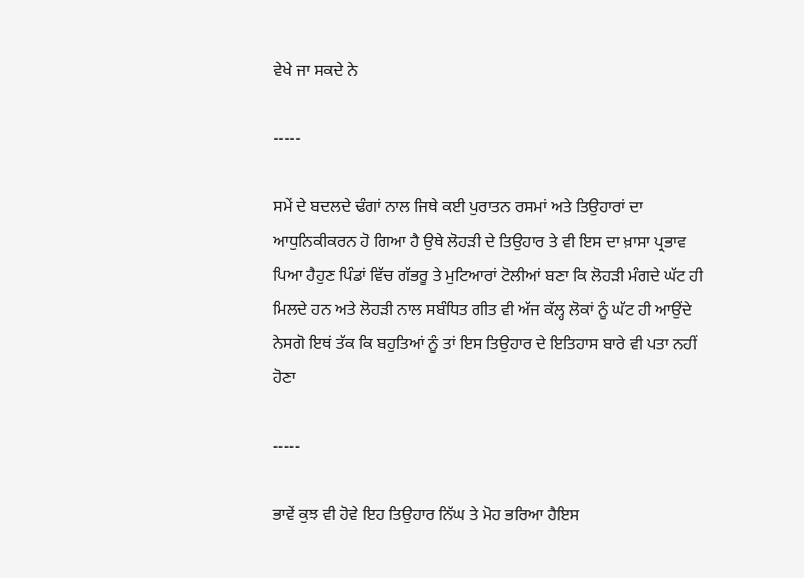ਵੇਖੇ ਜਾ ਸਕਦੇ ਨੇ

-----

ਸਮੇਂ ਦੇ ਬਦਲਦੇ ਢੰਗਾਂ ਨਾਲ ਜਿਥੇ ਕਈ ਪੁਰਾਤਨ ਰਸਮਾਂ ਅਤੇ ਤਿਉਹਾਰਾਂ ਦਾ ਆਧੁਨਿਕੀਕਰਨ ਹੋ ਗਿਆ ਹੈ ਉਥੇ ਲੋਹੜੀ ਦੇ ਤਿਉਹਾਰ ਤੇ ਵੀ ਇਸ ਦਾ ਖ਼ਾਸਾ ਪ੍ਰਭਾਵ ਪਿਆ ਹੈਹੁਣ ਪਿੰਡਾਂ ਵਿੱਚ ਗੱਭਰੂ ਤੇ ਮੁਟਿਆਰਾਂ ਟੋਲੀਆਂ ਬਣਾ ਕਿ ਲੋਹੜੀ ਮੰਗਦੇ ਘੱਟ ਹੀ ਮਿਲਦੇ ਹਨ ਅਤੇ ਲੋਹੜੀ ਨਾਲ ਸਬੰਧਿਤ ਗੀਤ ਵੀ ਅੱਜ ਕੱਲ੍ਹ ਲੋਕਾਂ ਨੂੰ ਘੱਟ ਹੀ ਆਉਂਦੇ ਨੇਸਗੋ ਇਥਂ ਤੱਕ ਕਿ ਬਹੁਤਿਆਂ ਨੂੰ ਤਾਂ ਇਸ ਤਿਉਹਾਰ ਦੇ ਇਤਿਹਾਸ ਬਾਰੇ ਵੀ ਪਤਾ ਨਹੀਂ ਹੋਣਾ

-----

ਭਾਵੇਂ ਕੁਝ ਵੀ ਹੋਵੇ ਇਹ ਤਿਉਹਾਰ ਨਿੱਘ ਤੇ ਮੋਹ ਭਰਿਆ ਹੈਇਸ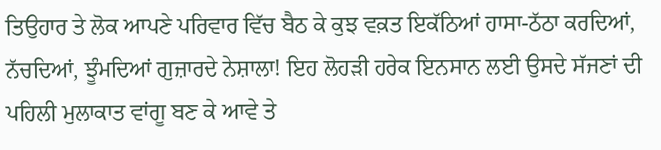ਤਿਉਹਾਰ ਤੇ ਲੋਕ ਆਪਣੇ ਪਰਿਵਾਰ ਵਿੱਚ ਬੈਠ ਕੇ ਕੁਝ ਵਕ਼ਤ ਇਕੱਠਿਆਂ ਹਾਸਾ-ਠੱਠਾ ਕਰਦਿਆਂ, ਨੱਚਦਿਆਂ, ਝੂੰਮਦਿਆਂ ਗੁਜ਼ਾਰਦੇ ਨੇਸ਼ਾਲਾ! ਇਹ ਲੋਹੜੀ ਹਰੇਕ ਇਨਸਾਨ ਲਈ ਉਸਦੇ ਸੱਜਣਾਂ ਦੀ ਪਹਿਲੀ ਮੁਲਾਕਾਤ ਵਾਂਗੂ ਬਣ ਕੇ ਆਵੇ ਤੇ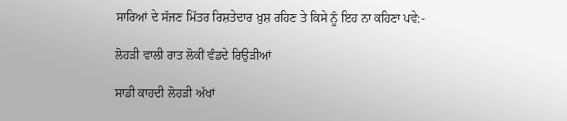ਸਾਰਿਆਂ ਦੇ ਸੱਜਣ ਮਿੱਤਰ ਰਿਸ਼ਤੇਦਾਰ ਖ਼ੁਸ਼ ਰਹਿਣ ਤੇ ਕਿਸੇ ਨੂੰ ਇਹ ਨਾ ਕਹਿਣਾ ਪਵੇ:-

ਲੋਹੜੀ ਵਾਲੀ ਰਾਤ ਲੋਕੀਂ ਵੰਡਦੇ ਰਿਉੜੀਆਂ

ਸਾਡੀ ਕਾਹਦੀ ਲੋਹੜੀ ਅੱਖਾਂ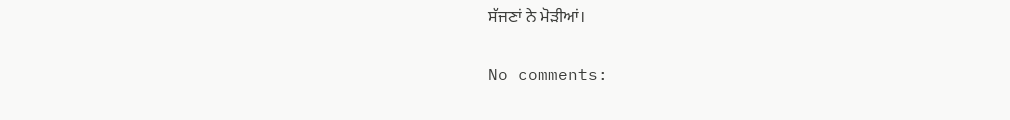ਸੱਜਣਾਂ ਨੇ ਮੋੜੀਆਂ।

No comments: